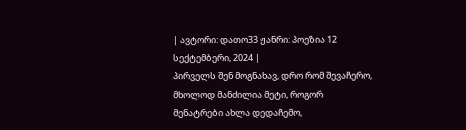| ავტორი: დათო33 ჟანრი: პოეზია 12 სექტემბერი, 2024 |
პირველს შენ მოგნახავ, დრო რომ შევაჩერო, მხოლოდ მანძილია მეტი, როგორ მენატრები ახლა დედაჩემო,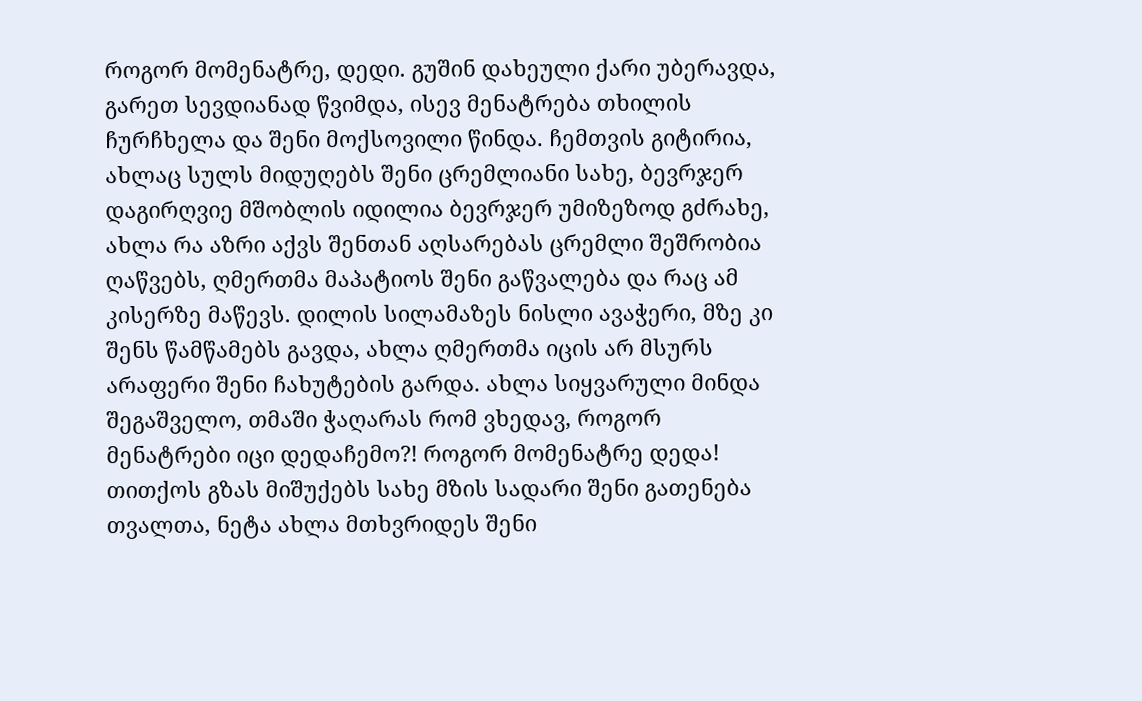როგორ მომენატრე, დედი. გუშინ დახეული ქარი უბერავდა, გარეთ სევდიანად წვიმდა, ისევ მენატრება თხილის ჩურჩხელა და შენი მოქსოვილი წინდა. ჩემთვის გიტირია, ახლაც სულს მიდუღებს შენი ცრემლიანი სახე, ბევრჯერ დაგირღვიე მშობლის იდილია ბევრჯერ უმიზეზოდ გძრახე, ახლა რა აზრი აქვს შენთან აღსარებას ცრემლი შეშრობია ღაწვებს, ღმერთმა მაპატიოს შენი გაწვალება და რაც ამ კისერზე მაწევს. დილის სილამაზეს ნისლი ავაჭერი, მზე კი შენს წამწამებს გავდა, ახლა ღმერთმა იცის არ მსურს არაფერი შენი ჩახუტების გარდა. ახლა სიყვარული მინდა შეგაშველო, თმაში ჭაღარას რომ ვხედავ, როგორ მენატრები იცი დედაჩემო?! როგორ მომენატრე დედა! თითქოს გზას მიშუქებს სახე მზის სადარი შენი გათენება თვალთა, ნეტა ახლა მთხვრიდეს შენი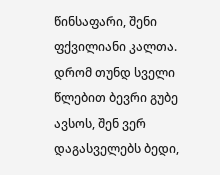წინსაფარი, შენი ფქვილიანი კალთა. დრომ თუნდ სველი წლებით ბევრი გუბე ავსოს, შენ ვერ დაგასველებს ბედი,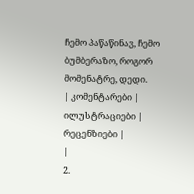ჩემო პაწაწინავ, ჩემო ბუმბერაზო, როგორ მომენატრე, დედი.
| კომენტარები |
ილუსტრაციები |
რეცენზიები |
|
2.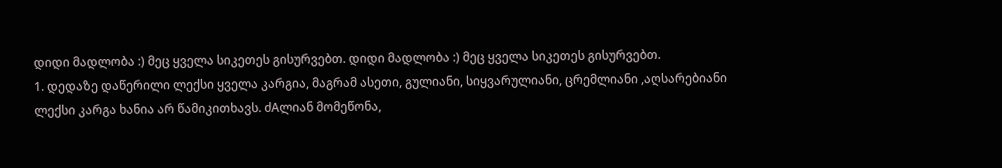დიდი მადლობა :) მეც ყველა სიკეთეს გისურვებთ. დიდი მადლობა :) მეც ყველა სიკეთეს გისურვებთ.
1. დედაზე დაწერილი ლექსი ყველა კარგია, მაგრამ ასეთი, გულიანი, სიყვარულიანი, ცრემლიანი ,აღსარებიანი ლექსი კარგა ხანია არ წამიკითხავს. ძAლიან მომეწონა,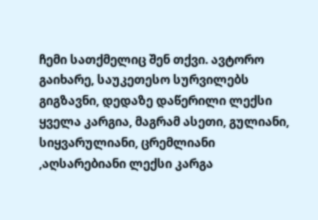ჩემი სათქმელიც შენ თქვი. ავტორო გაიხარე, საუკეთესო სურვილებს გიგზავნი, დედაზე დაწერილი ლექსი ყველა კარგია, მაგრამ ასეთი, გულიანი, სიყვარულიანი, ცრემლიანი ,აღსარებიანი ლექსი კარგა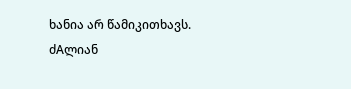ხანია არ წამიკითხავს. ძAლიან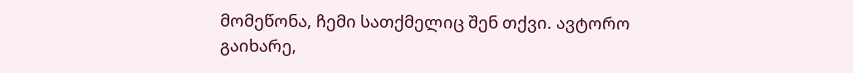მომეწონა, ჩემი სათქმელიც შენ თქვი. ავტორო გაიხარე,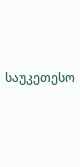საუკეთესო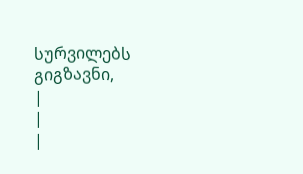სურვილებს გიგზავნი,
|
|
|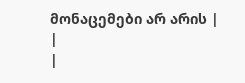მონაცემები არ არის |
|
|